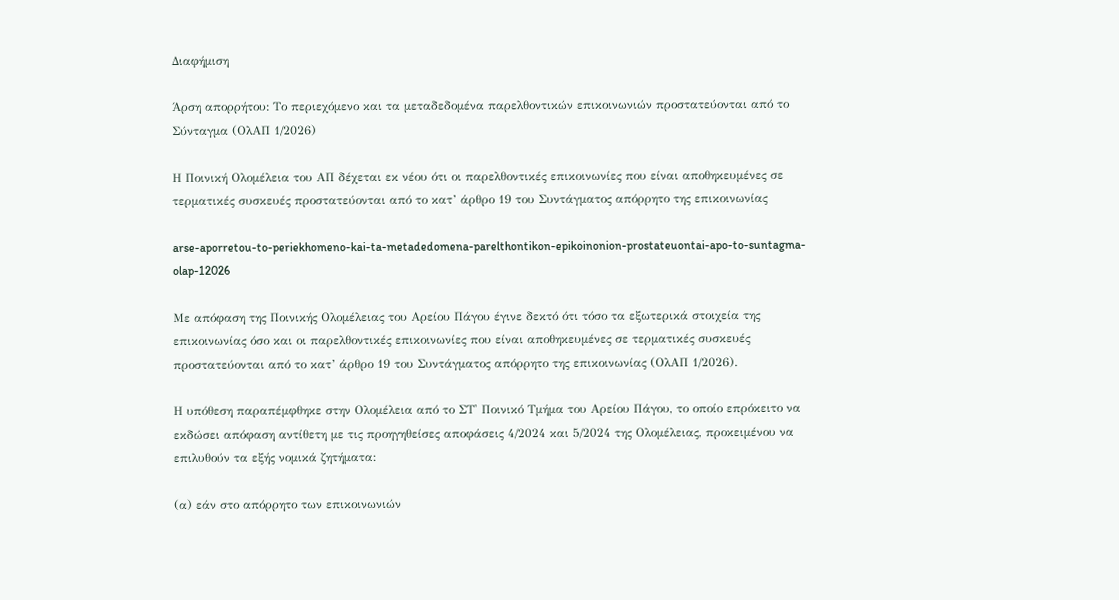Διαφήμιση

Άρση απορρήτου: Το περιεχόμενο και τα μεταδεδομένα παρελθοντικών επικοινωνιών προστατεύονται από το Σύνταγμα (ΟλΑΠ 1/2026)

Η Ποινική Ολομέλεια του ΑΠ δέχεται εκ νέου ότι οι παρελθοντικές επικοινωνίες που είναι αποθηκευμένες σε τερματικές συσκευές προστατεύονται από το κατ’ άρθρο 19 του Συντάγματος απόρρητο της επικοινωνίας

arse-aporretou-to-periekhomeno-kai-ta-metadedomena-parelthontikon-epikoinonion-prostateuontai-apo-to-suntagma-olap-12026

Με απόφαση της Ποινικής Ολομέλειας του Αρείου Πάγου έγινε δεκτό ότι τόσο τα εξωτερικά στοιχεία της επικοινωνίας όσο και οι παρελθοντικές επικοινωνίες που είναι αποθηκευμένες σε τερματικές συσκευές προστατεύονται από το κατ’ άρθρο 19 του Συντάγματος απόρρητο της επικοινωνίας (ΟλΑΠ 1/2026).

Η υπόθεση παραπέμφθηκε στην Ολομέλεια από το ΣΤ' Ποινικό Τμήμα του Αρείου Πάγου, το οποίο επρόκειτο να εκδώσει απόφαση αντίθετη με τις προηγηθείσες αποφάσεις 4/2024 και 5/2024 της Ολομέλειας, προκειμένου να επιλυθούν τα εξής νομικά ζητήματα:

(α) εάν στο απόρρητο των επικοινωνιών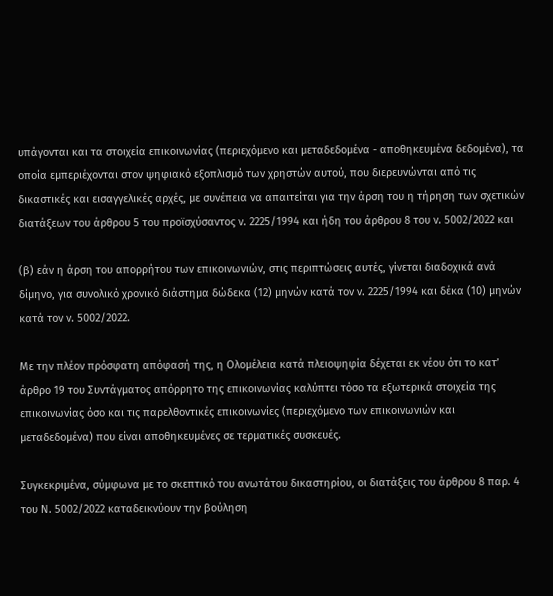υπάγονται και τα στοιχεία επικοινωνίας (περιεχόμενο και μεταδεδομένα - αποθηκευμένα δεδομένα), τα οποία εμπεριέχονται στον ψηφιακό εξοπλισμό των χρηστών αυτού, που διερευνώνται από τις δικαστικές και εισαγγελικές αρχές, με συνέπεια να απαιτείται για την άρση του η τήρηση των σχετικών διατάξεων του άρθρου 5 του προϊσχύσαντος ν. 2225/1994 και ήδη του άρθρου 8 του ν. 5002/2022 και

(β) εάν η άρση του απορρήτου των επικοινωνιών, στις περιπτώσεις αυτές, γίνεται διαδοχικά ανά δίμηνο, για συνολικό χρονικό διάστημα δώδεκα (12) μηνών κατά τον ν. 2225/1994 και δέκα (10) μηνών κατά τον ν. 5002/2022.

Με την πλέον πρόσφατη απόφασή της, η Ολομέλεια κατά πλειοψηφία δέχεται εκ νέου ότι το κατ’ άρθρο 19 του Συντάγματος απόρρητο της επικοινωνίας καλύπτει τόσο τα εξωτερικά στοιχεία της επικοινωνίας όσο και τις παρελθοντικές επικοινωνίες (περιεχόμενο των επικοινωνιών και μεταδεδομένα) που είναι αποθηκευμένες σε τερματικές συσκευές.

Συγκεκριμένα, σύμφωνα με το σκεπτικό του ανωτάτου δικαστηρίου, οι διατάξεις του άρθρου 8 παρ. 4 του Ν. 5002/2022 καταδεικνύουν την βούληση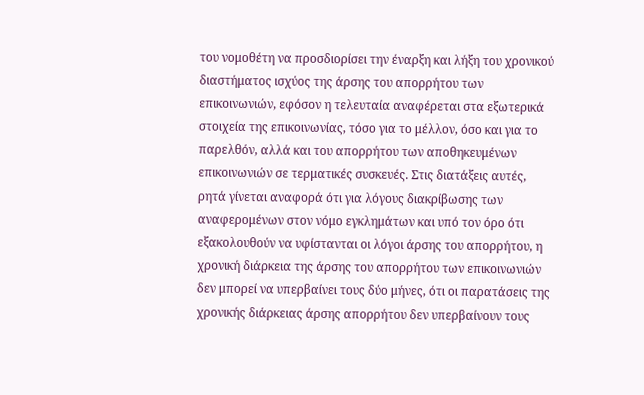του νομοθέτη να προσδιορίσει την έναρξη και λήξη του χρονικού διαστήματος ισχύος της άρσης του απορρήτου των επικοινωνιών, εφόσον η τελευταία αναφέρεται στα εξωτερικά στοιχεία της επικοινωνίας, τόσο για το μέλλον, όσο και για το παρελθόν, αλλά και του απορρήτου των αποθηκευμένων επικοινωνιών σε τερματικές συσκευές. Στις διατάξεις αυτές, ρητά γίνεται αναφορά ότι για λόγους διακρίβωσης των αναφερομένων στον νόμο εγκλημάτων και υπό τον όρο ότι εξακολουθούν να υφίστανται οι λόγοι άρσης του απορρήτου, η χρονική διάρκεια της άρσης του απορρήτου των επικοινωνιών δεν μπορεί να υπερβαίνει τους δύο μήνες, ότι οι παρατάσεις της χρονικής διάρκειας άρσης απορρήτου δεν υπερβαίνουν τους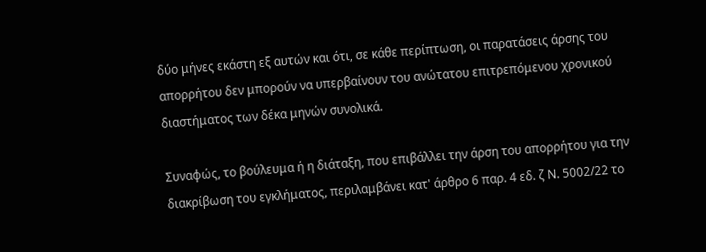δύο μήνες εκάστη εξ αυτών και ότι, σε κάθε περίπτωση, οι παρατάσεις άρσης του απορρήτου δεν μπορούν να υπερβαίνουν του ανώτατου επιτρεπόμενου χρονικού διαστήματος των δέκα μηνών συνολικά.

Συναφώς, το βούλευμα ή η διάταξη, που επιβάλλει την άρση του απορρήτου για την διακρίβωση του εγκλήματος, περιλαμβάνει κατ' άρθρο 6 παρ. 4 εδ. ζ Ν. 5002/22 το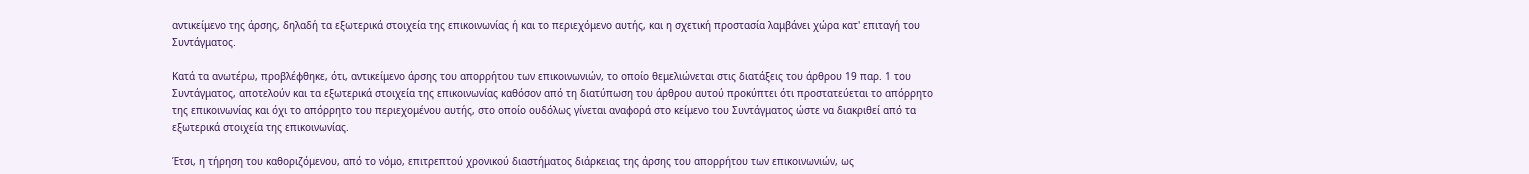αντικείμενο της άρσης, δηλαδή τα εξωτερικά στοιχεία της επικοινωνίας ή και το περιεχόμενο αυτής, και η σχετική προστασία λαμβάνει χώρα κατ' επιταγή του Συντάγματος.

Κατά τα ανωτέρω, προβλέφθηκε, ότι, αντικείμενο άρσης του απορρήτου των επικοινωνιών, το οποίο θεμελιώνεται στις διατάξεις του άρθρου 19 παρ. 1 του Συντάγματος, αποτελούν και τα εξωτερικά στοιχεία της επικοινωνίας καθόσον από τη διατύπωση του άρθρου αυτού προκύπτει ότι προστατεύεται το απόρρητο της επικοινωνίας και όχι το απόρρητο του περιεχομένου αυτής, στο οποίο ουδόλως γίνεται αναφορά στο κείμενο του Συντάγματος ώστε να διακριθεί από τα εξωτερικά στοιχεία της επικοινωνίας.

Έτσι, η τήρηση του καθοριζόμενου, από το νόμο, επιτρεπτού χρονικού διαστήματος διάρκειας της άρσης του απορρήτου των επικοινωνιών, ως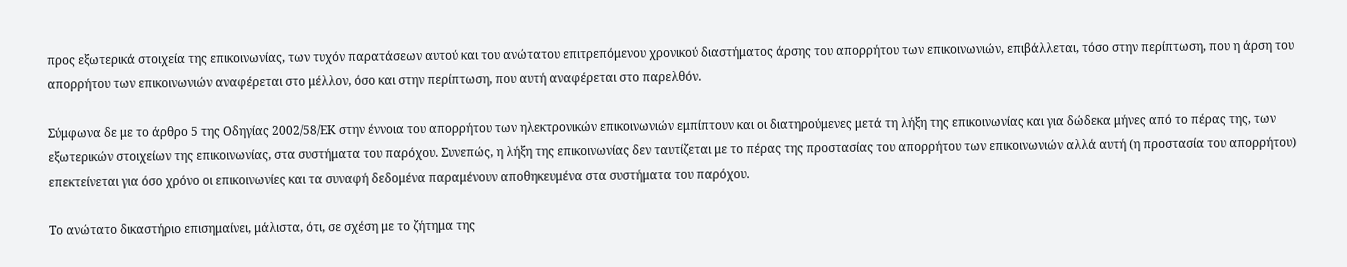προς εξωτερικά στοιχεία της επικοινωνίας, των τυχόν παρατάσεων αυτού και του ανώτατου επιτρεπόμενου χρονικού διαστήματος άρσης του απορρήτου των επικοινωνιών, επιβάλλεται, τόσο στην περίπτωση, που η άρση του απορρήτου των επικοινωνιών αναφέρεται στο μέλλον, όσο και στην περίπτωση, που αυτή αναφέρεται στο παρελθόν.

Σύμφωνα δε με το άρθρο 5 της Οδηγίας 2002/58/ΕΚ στην έννοια του απορρήτου των ηλεκτρονικών επικοινωνιών εμπίπτουν και οι διατηρούμενες μετά τη λήξη της επικοινωνίας και για δώδεκα μήνες από το πέρας της, των εξωτερικών στοιχείων της επικοινωνίας, στα συστήματα του παρόχου. Συνεπώς, η λήξη της επικοινωνίας δεν ταυτίζεται με το πέρας της προστασίας του απορρήτου των επικοινωνιών αλλά αυτή (η προστασία του απορρήτου) επεκτείνεται για όσο χρόνο οι επικοινωνίες και τα συναφή δεδομένα παραμένουν αποθηκευμένα στα συστήματα του παρόχου.

Το ανώτατο δικαστήριο επισημαίνει, μάλιστα, ότι, σε σχέση με το ζήτημα της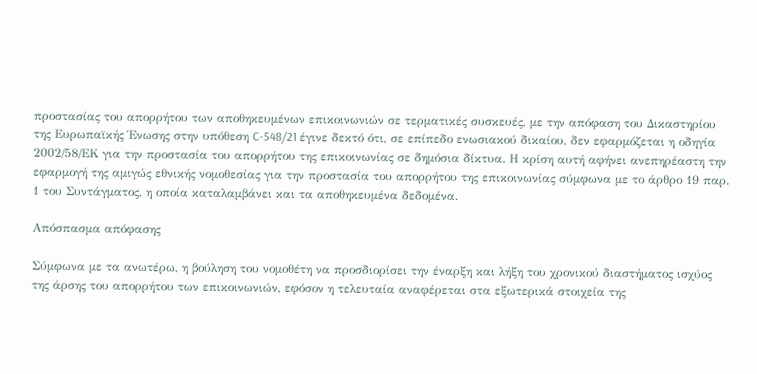προστασίας του απορρήτου των αποθηκευμένων επικοινωνιών σε τερματικές συσκευές, με την απόφαση του Δικαστηρίου της Ευρωπαϊκής Ένωσης στην υπόθεση C-548/21 έγινε δεκτό ότι, σε επίπεδο ενωσιακού δικαίου, δεν εφαρμόζεται η οδηγία 2002/58/ΕΚ για την προστασία του απορρήτου της επικοινωνίας σε δημόσια δίκτυα. Η κρίση αυτή αφήνει ανεπηρέαστη την εφαρμογή της αμιγώς εθνικής νομοθεσίας για την προστασία του απορρήτου της επικοινωνίας σύμφωνα με το άρθρο 19 παρ. 1 του Συντάγματος, η οποία καταλαμβάνει και τα αποθηκευμένα δεδομένα.

Απόσπασμα απόφασης

Σύμφωνα με τα ανωτέρω, η βούληση του νομοθέτη να προσδιορίσει την έναρξη και λήξη του χρονικού διαστήματος ισχύος της άρσης του απορρήτου των επικοινωνιών, εφόσον η τελευταία αναφέρεται στα εξωτερικά στοιχεία της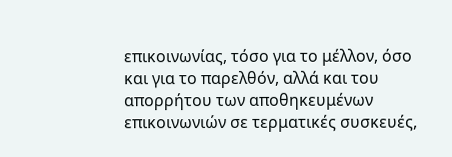επικοινωνίας, τόσο για το μέλλον, όσο και για το παρελθόν, αλλά και του απορρήτου των αποθηκευμένων επικοινωνιών σε τερματικές συσκευές,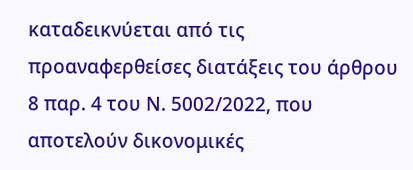καταδεικνύεται από τις προαναφερθείσες διατάξεις του άρθρου 8 παρ. 4 του Ν. 5002/2022, που αποτελούν δικονομικές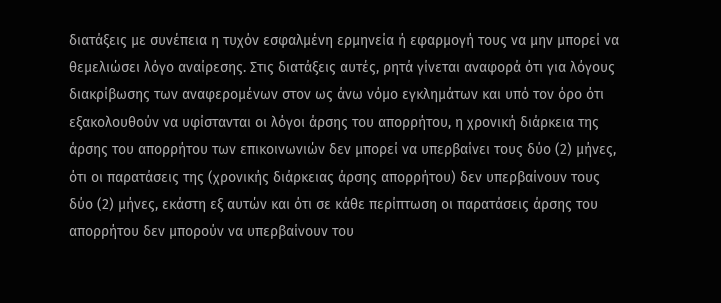διατάξεις με συνέπεια η τυχόν εσφαλμένη ερμηνεία ή εφαρμογή τους να μην μπορεί να θεμελιώσει λόγο αναίρεσης. Στις διατάξεις αυτές, ρητά γίνεται αναφορά ότι για λόγους διακρίβωσης των αναφερομένων στον ως άνω νόμο εγκλημάτων και υπό τον όρο ότι εξακολουθούν να υφίστανται οι λόγοι άρσης του απορρήτου, η χρονική διάρκεια της άρσης του απορρήτου των επικοινωνιών δεν μπορεί να υπερβαίνει τους δύο (2) μήνες, ότι οι παρατάσεις της (χρονικής διάρκειας άρσης απορρήτου) δεν υπερβαίνουν τους δύο (2) μήνες, εκάστη εξ αυτών και ότι σε κάθε περίπτωση οι παρατάσεις άρσης του απορρήτου δεν μπορούν να υπερβαίνουν του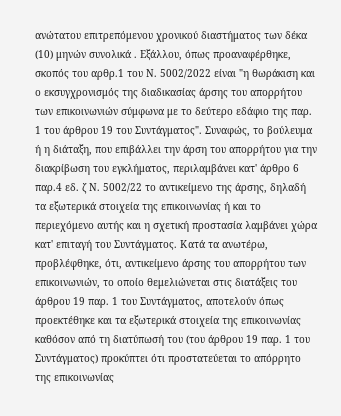ανώτατου επιτρεπόμενου χρονικού διαστήματος των δέκα (10) μηνών συνολικά . Εξάλλου, όπως προαναφέρθηκε, σκοπός του αρθρ.1 του Ν. 5002/2022 είναι "η θωράκιση και ο εκσυγχρονισμός της διαδικασίας άρσης του απορρήτου των επικοινωνιών σύμφωνα με το δεύτερο εδάφιο της παρ. 1 του άρθρου 19 του Συντάγματος". Συναφώς, το βούλευμα ή η διάταξη, που επιβάλλει την άρση του απορρήτου για την διακρίβωση του εγκλήματος, περιλαμβάνει κατ' άρθρο 6 παρ.4 εδ. ζ Ν. 5002/22 το αντικείμενο της άρσης, δηλαδή τα εξωτερικά στοιχεία της επικοινωνίας ή και το περιεχόμενο αυτής και η σχετική προστασία λαμβάνει χώρα κατ' επιταγή του Συντάγματος. Κατά τα ανωτέρω, προβλέφθηκε, ότι, αντικείμενο άρσης του απορρήτου των επικοινωνιών, το οποίο θεμελιώνεται στις διατάξεις του άρθρου 19 παρ. 1 του Συντάγματος, αποτελούν όπως προεκτέθηκε και τα εξωτερικά στοιχεία της επικοινωνίας καθόσον από τη διατύπωσή του (του άρθρου 19 παρ. 1 του Συντάγματος) προκύπτει ότι προστατεύεται το απόρρητο της επικοινωνίας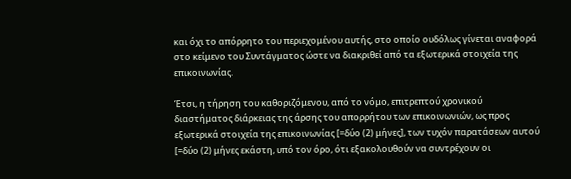και όχι το απόρρητο του περιεχομένου αυτής, στο οποίο ουδόλως γίνεται αναφορά στο κείμενο του Συντάγματος ώστε να διακριθεί από τα εξωτερικά στοιχεία της επικοινωνίας.

Έτσι, η τήρηση του καθοριζόμενου, από το νόμο, επιτρεπτού χρονικού διαστήματος διάρκειας της άρσης του απορρήτου των επικοινωνιών, ως προς εξωτερικά στοιχεία της επικοινωνίας [=δύο (2) μήνες], των τυχόν παρατάσεων αυτού [=δύο (2) μήνες εκάστη, υπό τον όρο, ότι εξακολουθούν να συντρέχουν οι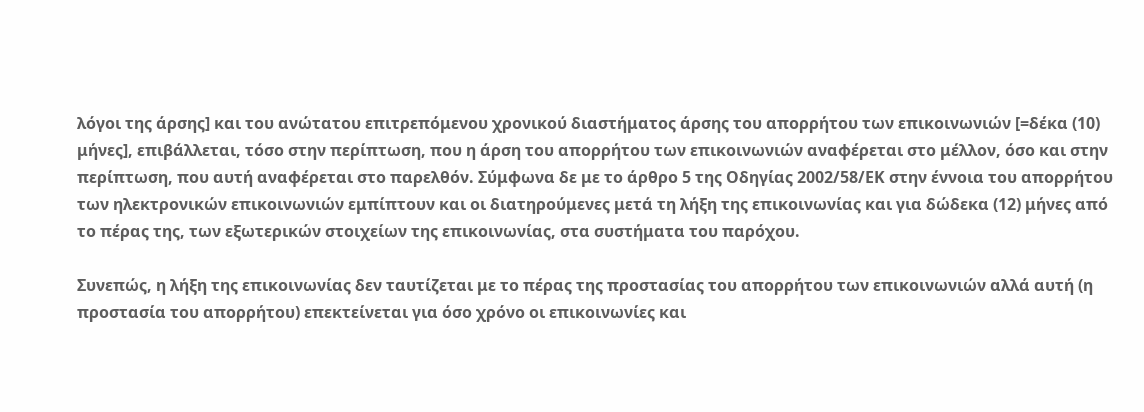λόγοι της άρσης] και του ανώτατου επιτρεπόμενου χρονικού διαστήματος άρσης του απορρήτου των επικοινωνιών [=δέκα (10) μήνες], επιβάλλεται, τόσο στην περίπτωση, που η άρση του απορρήτου των επικοινωνιών αναφέρεται στο μέλλον, όσο και στην περίπτωση, που αυτή αναφέρεται στο παρελθόν. Σύμφωνα δε με το άρθρο 5 της Οδηγίας 2002/58/ΕΚ στην έννοια του απορρήτου των ηλεκτρονικών επικοινωνιών εμπίπτουν και οι διατηρούμενες μετά τη λήξη της επικοινωνίας και για δώδεκα (12) μήνες από το πέρας της, των εξωτερικών στοιχείων της επικοινωνίας, στα συστήματα του παρόχου.

Συνεπώς, η λήξη της επικοινωνίας δεν ταυτίζεται με το πέρας της προστασίας του απορρήτου των επικοινωνιών αλλά αυτή (η προστασία του απορρήτου) επεκτείνεται για όσο χρόνο οι επικοινωνίες και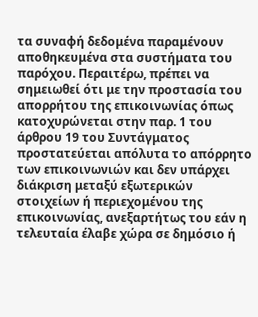τα συναφή δεδομένα παραμένουν αποθηκευμένα στα συστήματα του παρόχου. Περαιτέρω, πρέπει να σημειωθεί ότι με την προστασία του απορρήτου της επικοινωνίας όπως κατοχυρώνεται στην παρ. 1 του άρθρου 19 του Συντάγματος προστατεύεται απόλυτα το απόρρητο των επικοινωνιών και δεν υπάρχει διάκριση μεταξύ εξωτερικών στοιχείων ή περιεχομένου της επικοινωνίας, ανεξαρτήτως του εάν η τελευταία έλαβε χώρα σε δημόσιο ή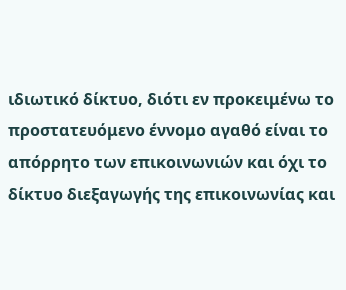ιδιωτικό δίκτυο, διότι εν προκειμένω το προστατευόμενο έννομο αγαθό είναι το απόρρητο των επικοινωνιών και όχι το δίκτυο διεξαγωγής της επικοινωνίας και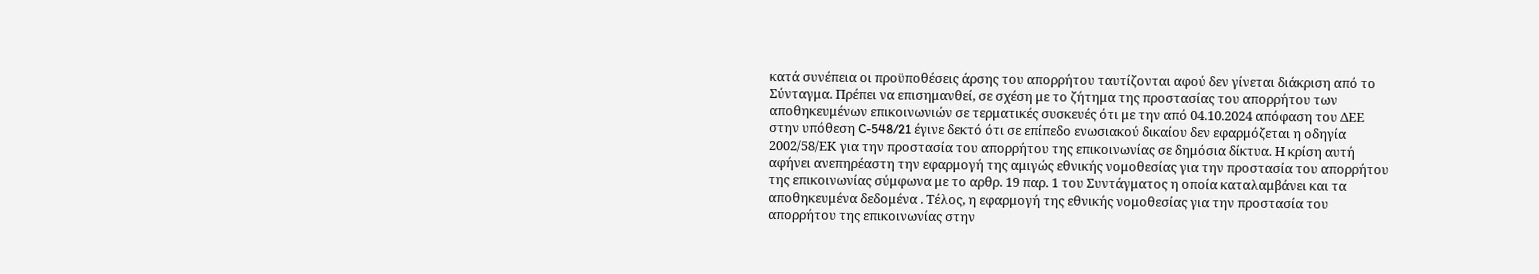κατά συνέπεια οι προϋποθέσεις άρσης του απορρήτου ταυτίζονται αφού δεν γίνεται διάκριση από το Σύνταγμα. Πρέπει να επισημανθεί, σε σχέση με το ζήτημα της προστασίας του απορρήτου των αποθηκευμένων επικοινωνιών σε τερματικές συσκευές ότι με την από 04.10.2024 απόφαση του ΔΕΕ στην υπόθεση C-548/21 έγινε δεκτό ότι σε επίπεδο ενωσιακού δικαίου δεν εφαρμόζεται η οδηγία 2002/58/ΕΚ για την προστασία του απορρήτου της επικοινωνίας σε δημόσια δίκτυα. Η κρίση αυτή αφήνει ανεπηρέαστη την εφαρμογή της αμιγώς εθνικής νομοθεσίας για την προστασία του απορρήτου της επικοινωνίας σύμφωνα με το αρθρ. 19 παρ. 1 του Συντάγματος η οποία καταλαμβάνει και τα αποθηκευμένα δεδομένα . Τέλος, η εφαρμογή της εθνικής νομοθεσίας για την προστασία του απορρήτου της επικοινωνίας στην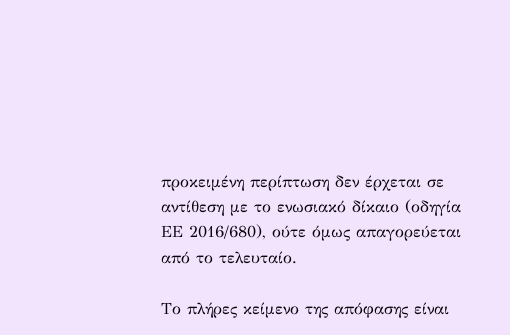προκειμένη περίπτωση δεν έρχεται σε αντίθεση με το ενωσιακό δίκαιο (οδηγία ΕΕ 2016/680), ούτε όμως απαγορεύεται από το τελευταίο.

Το πλήρες κείμενο της απόφασης είναι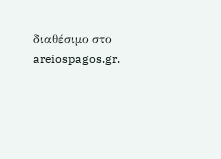διαθέσιμο στο areiospagos.gr.